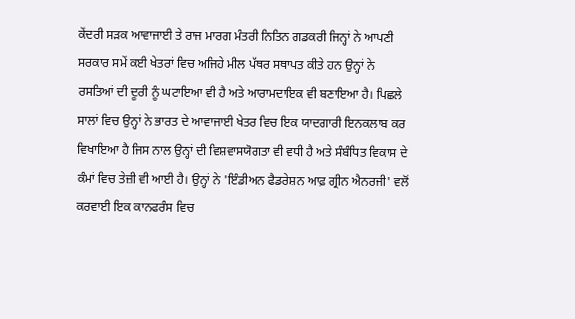ਕੇਂਦਰੀ ਸੜਕ ਆਵਾਜਾਈ ਤੇ ਰਾਜ ਮਾਰਗ ਮੰਤਰੀ ਨਿਤਿਨ ਗਡਕਰੀ ਜਿਨ੍ਹਾਂ ਨੇ ਆਪਣੀ ਸਰਕਾਰ ਸਮੇਂ ਕਈ ਖੇਤਰਾਂ ਵਿਚ ਅਜਿਹੇ ਮੀਲ ਪੱਥਰ ਸਥਾਪਤ ਕੀਤੇ ਹਨ ਉਨ੍ਹਾਂ ਨੇ ਰਸਤਿਆਂ ਦੀ ਦੂਰੀ ਨੂੰ ਘਟਾਇਆ ਵੀ ਹੈ ਅਤੇ ਆਰਾਮਦਾਇਕ ਵੀ ਬਣਾਇਆ ਹੈ। ਪਿਛਲੇ ਸਾਲਾਂ ਵਿਚ ਉਨ੍ਹਾਂ ਨੇ ਭਾਰਤ ਦੇ ਆਵਾਜਾਈ ਖੇਤਰ ਵਿਚ ਇਕ ਯਾਦਗਾਰੀ ਇਨਕਲਾਬ ਕਰ ਵਿਖਾਇਆ ਹੈ ਜਿਸ ਨਾਲ ਉਨ੍ਹਾਂ ਦੀ ਵਿਸ਼ਵਾਸਯੋਗਤਾ ਵੀ ਵਧੀ ਹੈ ਅਤੇ ਸੰਬੰਧਿਤ ਵਿਕਾਸ ਦੇ ਕੰਮਾਂ ਵਿਚ ਤੇਜ਼ੀ ਵੀ ਆਈ ਹੈ। ਉਨ੍ਹਾਂ ਨੇ 'ਇੰਡੀਅਨ ਫੈਡਰੇਸ਼ਨ ਆਫ਼ ਗ੍ਰੀਨ ਐਨਰਜੀ' ਵਲੋਂ ਕਰਵਾਈ ਇਕ ਕਾਨਫਰੰਸ ਵਿਚ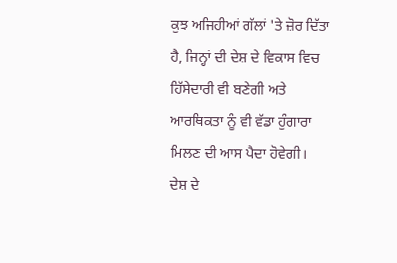ਕੁਝ ਅਜਿਹੀਆਂ ਗੱਲਾਂ 'ਤੇ ਜ਼ੋਰ ਦਿੱਤਾ ਹੈ, ਜਿਨ੍ਹਾਂ ਦੀ ਦੇਸ਼ ਦੇ ਵਿਕਾਸ ਵਿਚ ਹਿੱਸੇਦਾਰੀ ਵੀ ਬਣੇਗੀ ਅਤੇ ਆਰਥਿਕਤਾ ਨੂੰ ਵੀ ਵੱਡਾ ਹੁੰਗਾਰਾ ਮਿਲਣ ਦੀ ਆਸ ਪੈਦਾ ਹੋਵੇਗੀ।
ਦੇਸ਼ ਦੇ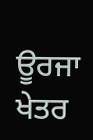ਊਰਜਾ ਖੇਤਰ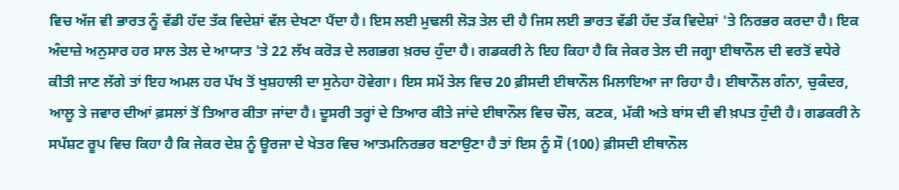ਵਿਚ ਅੱਜ ਵੀ ਭਾਰਤ ਨੂੰ ਵੱਡੀ ਹੱਦ ਤੱਕ ਵਿਦੇਸ਼ਾਂ ਵੱਲ ਦੇਖਣਾ ਪੈਂਦਾ ਹੈ। ਇਸ ਲਈ ਮੁਢਲੀ ਲੋੜ ਤੇਲ ਦੀ ਹੈ ਜਿਸ ਲਈ ਭਾਰਤ ਵੱਡੀ ਹੱਦ ਤੱਕ ਵਿਦੇਸ਼ਾਂ 'ਤੇ ਨਿਰਭਰ ਕਰਦਾ ਹੈ। ਇਕ ਅੰਦਾਜ਼ੇ ਅਨੁਸਾਰ ਹਰ ਸਾਲ ਤੇਲ ਦੇ ਆਯਾਤ 'ਤੇ 22 ਲੱਖ ਕਰੋੜ ਦੇ ਲਗਭਗ ਖ਼ਰਚ ਹੁੰਦਾ ਹੈ। ਗਡਕਰੀ ਨੇ ਇਹ ਕਿਹਾ ਹੈ ਕਿ ਜੇਕਰ ਤੇਲ ਦੀ ਜਗ੍ਹਾ ਈਥਾਨੌਲ ਦੀ ਵਰਤੋਂ ਵਧੇਰੇ ਕੀਤੀ ਜਾਣ ਲੱਗੇ ਤਾਂ ਇਹ ਅਮਲ ਹਰ ਪੱਖ ਤੋਂ ਖੁਸ਼ਹਾਲੀ ਦਾ ਸੁਨੇਹਾ ਹੋਵੇਗਾ। ਇਸ ਸਮੇਂ ਤੇਲ ਵਿਚ 20 ਫ਼ੀਸਦੀ ਈਥਾਨੌਲ ਮਿਲਾਇਆ ਜਾ ਰਿਹਾ ਹੈ। ਈਥਾਨੌਲ ਗੰਨਾ, ਚੁਕੰਦਰ, ਆਲੂ ਤੇ ਜਵਾਰ ਦੀਆਂ ਫ਼ਸਲਾਂ ਤੋਂ ਤਿਆਰ ਕੀਤਾ ਜਾਂਦਾ ਹੈ। ਦੂਸਰੀ ਤਰ੍ਹਾਂ ਦੇ ਤਿਆਰ ਕੀਤੇ ਜਾਂਦੇ ਈਥਾਨੌਲ ਵਿਚ ਚੌਲ, ਕਣਕ, ਮੱਕੀ ਅਤੇ ਬਾਂਸ ਦੀ ਵੀ ਖ਼ਪਤ ਹੁੰਦੀ ਹੈ। ਗਡਕਰੀ ਨੇ ਸਪੱਸ਼ਟ ਰੂਪ ਵਿਚ ਕਿਹਾ ਹੈ ਕਿ ਜੇਕਰ ਦੇਸ਼ ਨੂੰ ਊਰਜਾ ਦੇ ਖੇਤਰ ਵਿਚ ਆਤਮਨਿਰਭਰ ਬਣਾਉਣਾ ਹੈ ਤਾਂ ਇਸ ਨੂੰ ਸੌ (100) ਫ਼ੀਸਦੀ ਈਥਾਨੌਲ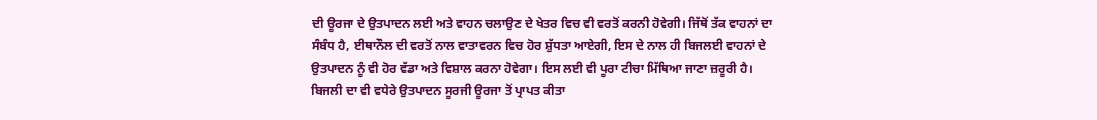ਦੀ ਊਰਜਾ ਦੇ ਉਤਪਾਦਨ ਲਈ ਅਤੇ ਵਾਹਨ ਚਲਾਉਣ ਦੇ ਖੇਤਰ ਵਿਚ ਵੀ ਵਰਤੋਂ ਕਰਨੀ ਹੋਵੇਗੀ। ਜਿੱਥੋਂ ਤੱਕ ਵਾਹਨਾਂ ਦਾ ਸੰਬੰਧ ਹੈ, ਈਥਾਨੌਲ ਦੀ ਵਰਤੋਂ ਨਾਲ ਵਾਤਾਵਰਨ ਵਿਚ ਹੋਰ ਸ਼ੁੱਧਤਾ ਆਏਗੀ, ਇਸ ਦੇ ਨਾਲ ਹੀ ਬਿਜਲਈ ਵਾਹਨਾਂ ਦੇ ਉਤਪਾਦਨ ਨੂੰ ਵੀ ਹੋਰ ਵੱਡਾ ਅਤੇ ਵਿਸ਼ਾਲ ਕਰਨਾ ਹੋਵੇਗਾ। ਇਸ ਲਈ ਵੀ ਪੂਰਾ ਟੀਚਾ ਮਿੱਥਿਆ ਜਾਣਾ ਜ਼ਰੂਰੀ ਹੈ। ਬਿਜਲੀ ਦਾ ਵੀ ਵਧੇਰੇ ਉਤਪਾਦਨ ਸੂਰਜੀ ਊਰਜਾ ਤੋਂ ਪ੍ਰਾਪਤ ਕੀਤਾ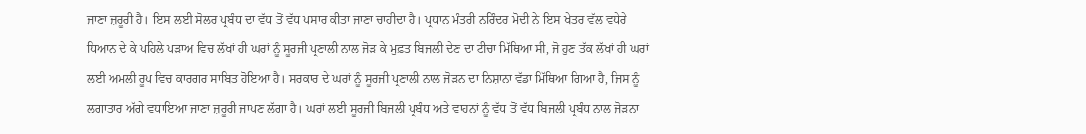ਜਾਣਾ ਜ਼ਰੂਰੀ ਹੈ। ਇਸ ਲਈ ਸੋਲਰ ਪ੍ਰਬੰਧ ਦਾ ਵੱਧ ਤੋਂ ਵੱਧ ਪਸਾਰ ਕੀਤਾ ਜਾਣਾ ਚਾਹੀਦਾ ਹੈ। ਪ੍ਰਧਾਨ ਮੰਤਰੀ ਨਰਿੰਦਰ ਮੋਦੀ ਨੇ ਇਸ ਖੇਤਰ ਵੱਲ ਵਧੇਰੇ ਧਿਆਨ ਦੇ ਕੇ ਪਹਿਲੇ ਪੜਾਅ ਵਿਚ ਲੱਖਾਂ ਹੀ ਘਰਾਂ ਨੂੰ ਸੂਰਜੀ ਪ੍ਰਣਾਲੀ ਨਾਲ ਜੋੜ ਕੇ ਮੁਫ਼ਤ ਬਿਜਲੀ ਦੇਣ ਦਾ ਟੀਚਾ ਮਿੱਥਿਆ ਸੀ, ਜੋ ਹੁਣ ਤੱਕ ਲੱਖਾਂ ਹੀ ਘਰਾਂ ਲਈ ਅਮਲੀ ਰੂਪ ਵਿਚ ਕਾਰਗਰ ਸਾਬਿਤ ਹੋਇਆ ਹੈ। ਸਰਕਾਰ ਦੇ ਘਰਾਂ ਨੂੰ ਸੂਰਜੀ ਪ੍ਰਣਾਲੀ ਨਾਲ ਜੋੜਨ ਦਾ ਨਿਸ਼ਾਨਾ ਵੱਡਾ ਮਿੱਥਿਆ ਗਿਆ ਹੈ, ਜਿਸ ਨੂੰ ਲਗਾਤਾਰ ਅੱਗੇ ਵਧਾਇਆ ਜਾਣਾ ਜ਼ਰੂਰੀ ਜਾਪਣ ਲੱਗਾ ਹੈ। ਘਰਾਂ ਲਈ ਸੂਰਜੀ ਬਿਜਲੀ ਪ੍ਰਬੰਧ ਅਤੇ ਵਾਹਨਾਂ ਨੂੰ ਵੱਧ ਤੋਂ ਵੱਧ ਬਿਜਲੀ ਪ੍ਰਬੰਧ ਨਾਲ ਜੋੜਨਾ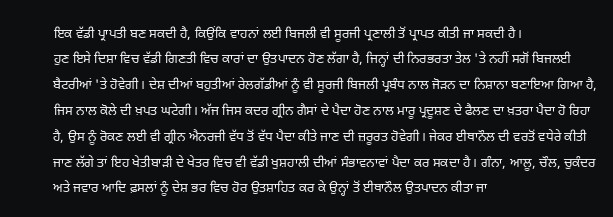ਇਕ ਵੱਡੀ ਪ੍ਰਾਪਤੀ ਬਣ ਸਕਦੀ ਹੈ, ਕਿਉਂਕਿ ਵਾਹਨਾਂ ਲਈ ਬਿਜਲੀ ਵੀ ਸੂਰਜੀ ਪ੍ਰਣਾਲੀ ਤੋਂ ਪ੍ਰਾਪਤ ਕੀਤੀ ਜਾ ਸਕਦੀ ਹੈ।
ਹੁਣ ਇਸੇ ਦਿਸ਼ਾ ਵਿਚ ਵੱਡੀ ਗਿਣਤੀ ਵਿਚ ਕਾਰਾਂ ਦਾ ਉਤਪਾਦਨ ਹੋਣ ਲੱਗਾ ਹੈ, ਜਿਨ੍ਹਾਂ ਦੀ ਨਿਰਭਰਤਾ ਤੇਲ 'ਤੇ ਨਹੀਂ ਸਗੋਂ ਬਿਜਲਈ ਬੈਟਰੀਆਂ 'ਤੇ ਹੋਵੇਗੀ। ਦੇਸ਼ ਦੀਆਂ ਬਹੁਤੀਆਂ ਰੇਲਗੱਡੀਆਂ ਨੂੰ ਵੀ ਸੂਰਜੀ ਬਿਜਲੀ ਪ੍ਰਬੰਧ ਨਾਲ ਜੋੜਨ ਦਾ ਨਿਸ਼ਾਨਾ ਬਣਾਇਆ ਗਿਆ ਹੈ, ਜਿਸ ਨਾਲ ਕੋਲੇ ਦੀ ਖ਼ਪਤ ਘਟੇਗੀ। ਅੱਜ ਜਿਸ ਕਦਰ ਗ੍ਰੀਨ ਗੈਸਾਂ ਦੇ ਪੈਦਾ ਹੋਣ ਨਾਲ ਮਾਰੂ ਪ੍ਰਦੂਸ਼ਣ ਦੇ ਫੈਲਣ ਦਾ ਖ਼ਤਰਾ ਪੈਦਾ ਹੋ ਰਿਹਾ ਹੈ, ਉਸ ਨੂੰ ਰੋਕਣ ਲਈ ਵੀ ਗ੍ਰੀਨ ਐਨਰਜੀ ਵੱਧ ਤੋਂ ਵੱਧ ਪੈਦਾ ਕੀਤੇ ਜਾਣ ਦੀ ਜ਼ਰੂਰਤ ਹੋਵੇਗੀ। ਜੇਕਰ ਈਥਾਨੌਲ ਦੀ ਵਰਤੋਂ ਵਧੇਰੇ ਕੀਤੀ ਜਾਣ ਲੱਗੇ ਤਾਂ ਇਹ ਖੇਤੀਬਾੜੀ ਦੇ ਖੇਤਰ ਵਿਚ ਵੀ ਵੱਡੀ ਖੁਸ਼ਹਾਲੀ ਦੀਆਂ ਸੰਭਾਵਨਾਵਾਂ ਪੈਦਾ ਕਰ ਸਕਦਾ ਹੈ। ਗੰਨਾ, ਆਲੂ, ਚੌਲ, ਚੁਕੰਦਰ ਅਤੇ ਜਵਾਰ ਆਦਿ ਫ਼ਸਲਾਂ ਨੂੰ ਦੇਸ਼ ਭਰ ਵਿਚ ਹੋਰ ਉਤਸ਼ਾਹਿਤ ਕਰ ਕੇ ਉਨ੍ਹਾਂ ਤੋਂ ਈਥਾਨੌਲ ਉਤਪਾਦਨ ਕੀਤਾ ਜਾ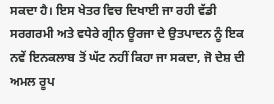ਸਕਦਾ ਹੈ। ਇਸ ਖੇਤਰ ਵਿਚ ਦਿਖਾਈ ਜਾ ਰਹੀ ਵੱਡੀ ਸਰਗਰਮੀ ਅਤੇ ਵਧੇਰੇ ਗ੍ਰੀਨ ਊਰਜਾ ਦੇ ਉਤਪਾਦਨ ਨੂੰ ਇਕ ਨਵੇਂ ਇਨਕਲਾਬ ਤੋਂ ਘੱਟ ਨਹੀਂ ਕਿਹਾ ਜਾ ਸਕਦਾ, ਜੋ ਦੇਸ਼ ਦੀ ਅਮਲ ਰੂਪ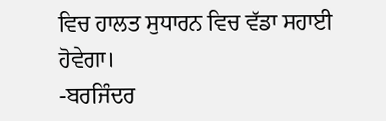ਵਿਚ ਹਾਲਤ ਸੁਧਾਰਨ ਵਿਚ ਵੱਡਾ ਸਹਾਈ ਹੋਵੇਗਾ।
-ਬਰਜਿੰਦਰ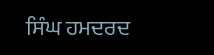ਸਿੰਘ ਹਮਦਰਦ